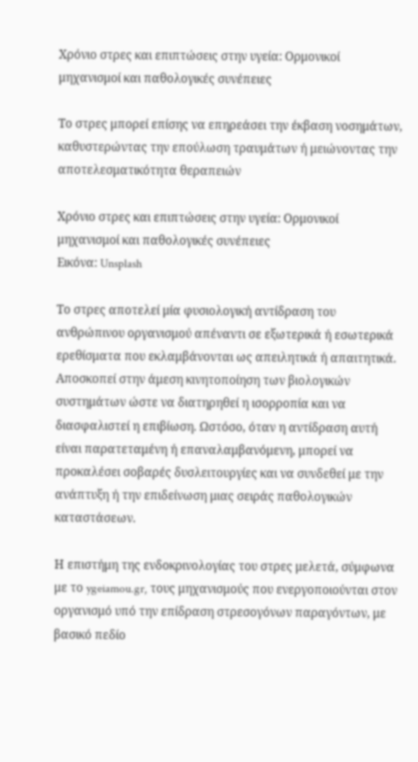Χρόνιο στρες και επιπτώσεις στην υγεία: Ορμονικοί μηχανισμοί και παθολογικές συνέπειες

Το στρες μπορεί επίσης να επηρεάσει την έκβαση νοσημάτων, καθυστερώντας την επούλωση τραυμάτων ή μειώνοντας την αποτελεσματικότητα θεραπειών

Χρόνιο στρες και επιπτώσεις στην υγεία: Ορμονικοί μηχανισμοί και παθολογικές συνέπειες
Εικόνα: Unsplash

Το στρες αποτελεί μία φυσιολογική αντίδραση του ανθρώπινου οργανισμού απέναντι σε εξωτερικά ή εσωτερικά ερεθίσματα που εκλαμβάνονται ως απειλητικά ή απαιτητικά. Αποσκοπεί στην άμεση κινητοποίηση των βιολογικών συστημάτων ώστε να διατηρηθεί η ισορροπία και να διασφαλιστεί η επιβίωση. Ωστόσο, όταν η αντίδραση αυτή είναι παρατεταμένη ή επαναλαμβανόμενη, μπορεί να προκαλέσει σοβαρές δυσλειτουργίες και να συνδεθεί με την ανάπτυξη ή την επιδείνωση μιας σειράς παθολογικών καταστάσεων.

Η επιστήμη της ενδοκρινολογίας του στρες μελετά, σύμφωνα με το ygeiamou.gr, τους μηχανισμούς που ενεργοποιούνται στον οργανισμό υπό την επίδραση στρεσογόνων παραγόντων, με βασικό πεδίο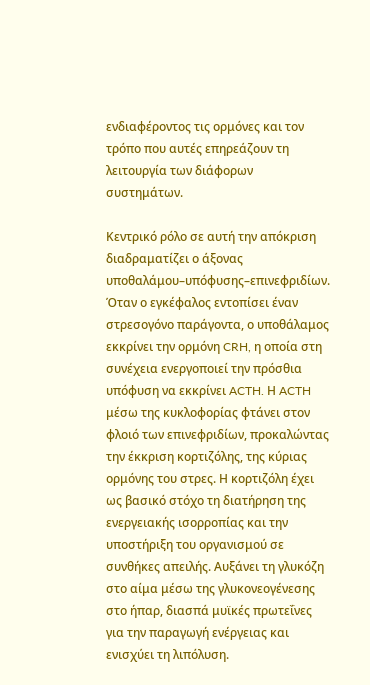ενδιαφέροντος τις ορμόνες και τον τρόπο που αυτές επηρεάζουν τη λειτουργία των διάφορων συστημάτων.

Κεντρικό ρόλο σε αυτή την απόκριση διαδραματίζει ο άξονας υποθαλάμου–υπόφυσης–επινεφριδίων. Όταν ο εγκέφαλος εντοπίσει έναν στρεσογόνο παράγοντα, ο υποθάλαμος εκκρίνει την ορμόνη CRH, η οποία στη συνέχεια ενεργοποιεί την πρόσθια υπόφυση να εκκρίνει ACTH. Η ACTH μέσω της κυκλοφορίας φτάνει στον φλοιό των επινεφριδίων, προκαλώντας την έκκριση κορτιζόλης, της κύριας ορμόνης του στρες. Η κορτιζόλη έχει ως βασικό στόχο τη διατήρηση της ενεργειακής ισορροπίας και την υποστήριξη του οργανισμού σε συνθήκες απειλής. Αυξάνει τη γλυκόζη στο αίμα μέσω της γλυκονεογένεσης στο ήπαρ, διασπά μυϊκές πρωτεΐνες για την παραγωγή ενέργειας και ενισχύει τη λιπόλυση.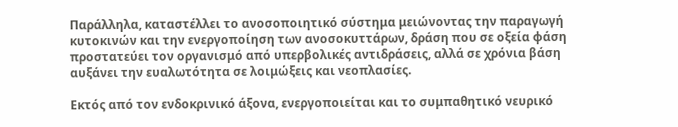Παράλληλα, καταστέλλει το ανοσοποιητικό σύστημα μειώνοντας την παραγωγή κυτοκινών και την ενεργοποίηση των ανοσοκυττάρων, δράση που σε οξεία φάση προστατεύει τον οργανισμό από υπερβολικές αντιδράσεις, αλλά σε χρόνια βάση αυξάνει την ευαλωτότητα σε λοιμώξεις και νεοπλασίες.

Εκτός από τον ενδοκρινικό άξονα, ενεργοποιείται και το συμπαθητικό νευρικό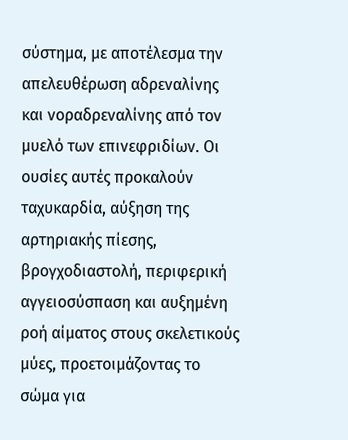σύστημα, με αποτέλεσμα την απελευθέρωση αδρεναλίνης και νοραδρεναλίνης από τον μυελό των επινεφριδίων. Οι ουσίες αυτές προκαλούν ταχυκαρδία, αύξηση της αρτηριακής πίεσης, βρογχοδιαστολή, περιφερική αγγειοσύσπαση και αυξημένη ροή αίματος στους σκελετικούς μύες, προετοιμάζοντας το σώμα για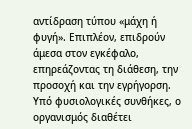αντίδραση τύπου «μάχη ή φυγή». Επιπλέον, επιδρούν άμεσα στον εγκέφαλο, επηρεάζοντας τη διάθεση, την προσοχή και την εγρήγορση. Υπό φυσιολογικές συνθήκες, ο οργανισμός διαθέτει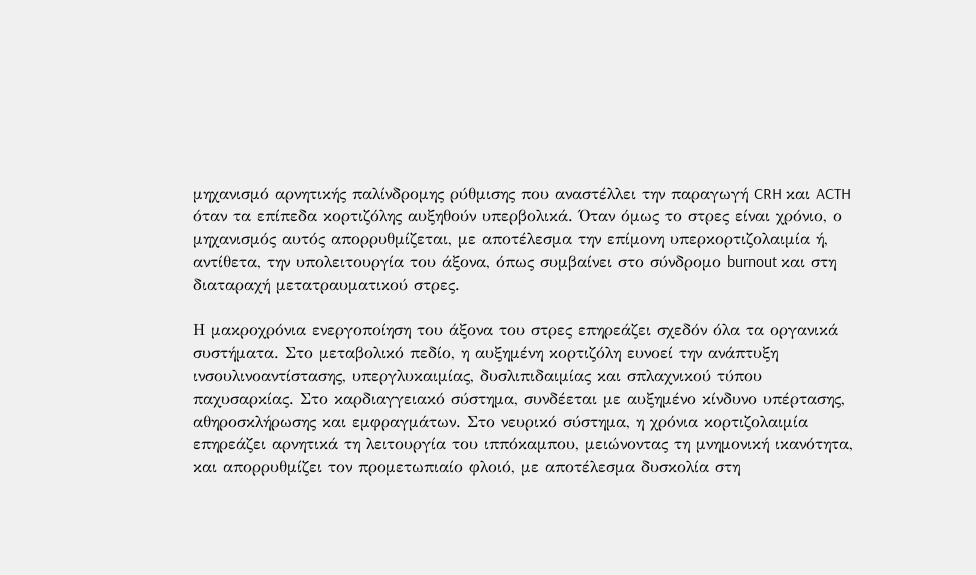μηχανισμό αρνητικής παλίνδρομης ρύθμισης που αναστέλλει την παραγωγή CRH και ACTH όταν τα επίπεδα κορτιζόλης αυξηθούν υπερβολικά. Όταν όμως το στρες είναι χρόνιο, ο μηχανισμός αυτός απορρυθμίζεται, με αποτέλεσμα την επίμονη υπερκορτιζολαιμία ή, αντίθετα, την υπολειτουργία του άξονα, όπως συμβαίνει στο σύνδρομο burnout και στη διαταραχή μετατραυματικού στρες.

Η μακροχρόνια ενεργοποίηση του άξονα του στρες επηρεάζει σχεδόν όλα τα οργανικά συστήματα. Στο μεταβολικό πεδίο, η αυξημένη κορτιζόλη ευνοεί την ανάπτυξη ινσουλινοαντίστασης, υπεργλυκαιμίας, δυσλιπιδαιμίας και σπλαχνικού τύπου παχυσαρκίας. Στο καρδιαγγειακό σύστημα, συνδέεται με αυξημένο κίνδυνο υπέρτασης, αθηροσκλήρωσης και εμφραγμάτων. Στο νευρικό σύστημα, η χρόνια κορτιζολαιμία επηρεάζει αρνητικά τη λειτουργία του ιππόκαμπου, μειώνοντας τη μνημονική ικανότητα, και απορρυθμίζει τον προμετωπιαίο φλοιό, με αποτέλεσμα δυσκολία στη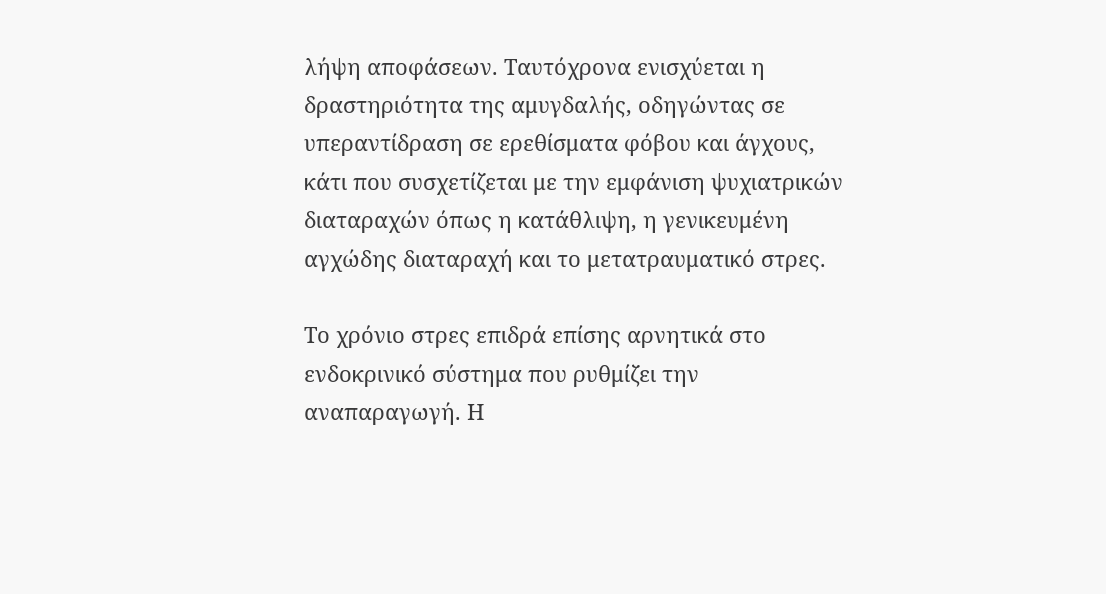λήψη αποφάσεων. Ταυτόχρονα ενισχύεται η δραστηριότητα της αμυγδαλής, οδηγώντας σε υπεραντίδραση σε ερεθίσματα φόβου και άγχους, κάτι που συσχετίζεται με την εμφάνιση ψυχιατρικών διαταραχών όπως η κατάθλιψη, η γενικευμένη αγχώδης διαταραχή και το μετατραυματικό στρες.

Το χρόνιο στρες επιδρά επίσης αρνητικά στο ενδοκρινικό σύστημα που ρυθμίζει την αναπαραγωγή. Η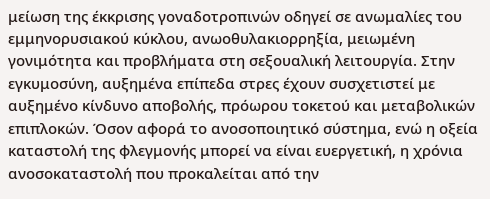μείωση της έκκρισης γοναδοτροπινών οδηγεί σε ανωμαλίες του εμμηνορυσιακού κύκλου, ανωοθυλακιορρηξία, μειωμένη γονιμότητα και προβλήματα στη σεξουαλική λειτουργία. Στην εγκυμοσύνη, αυξημένα επίπεδα στρες έχουν συσχετιστεί με αυξημένο κίνδυνο αποβολής, πρόωρου τοκετού και μεταβολικών επιπλοκών. Όσον αφορά το ανοσοποιητικό σύστημα, ενώ η οξεία καταστολή της φλεγμονής μπορεί να είναι ευεργετική, η χρόνια ανοσοκαταστολή που προκαλείται από την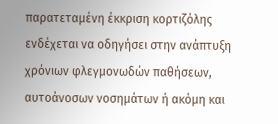παρατεταμένη έκκριση κορτιζόλης ενδέχεται να οδηγήσει στην ανάπτυξη χρόνιων φλεγμονωδών παθήσεων, αυτοάνοσων νοσημάτων ή ακόμη και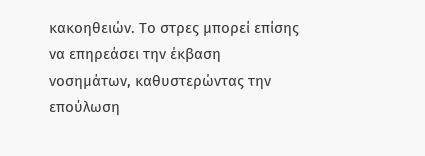κακοηθειών. Το στρες μπορεί επίσης να επηρεάσει την έκβαση νοσημάτων, καθυστερώντας την επούλωση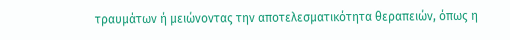τραυμάτων ή μειώνοντας την αποτελεσματικότητα θεραπειών, όπως η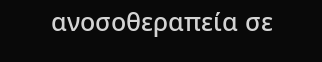ανοσοθεραπεία σε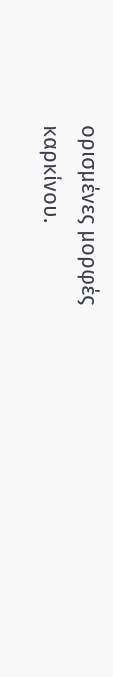ορισμένες μορφές καρκίνου.